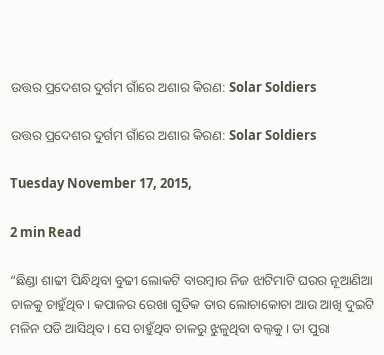ଉତ୍ତର ପ୍ରଦେଶର ଦୁର୍ଗମ ଗାଁରେ ଅଶାର କିରଣ: Solar Soldiers

ଉତ୍ତର ପ୍ରଦେଶର ଦୁର୍ଗମ ଗାଁରେ ଅଶାର କିରଣ: Solar Soldiers

Tuesday November 17, 2015,

2 min Read

“ଛିଣ୍ଡା ଶାଢୀ ପିନ୍ଧିଥିବା ବୁଢୀ ଲୋକଟି ବାରମ୍ବାର ନିଜ ଝାଟିମାଟି ଘରର ନୂଆଣିଆ ଚାଳକୁ ଚାହୁଁଥିବ। କପାଳର ରେଖା ଗୁଡିକ ତାର ଲୋଚାକୋଚା ଆଉ ଆଖି ଦୁଇଟି ମଳିନ ପଡି ଆସିଥିବ। ସେ ଚାହୁଁଥିବ ଚାଳରୁ ଝୁଳୁଥିବା ବଲ୍ବକୁ । ତା ପୁରା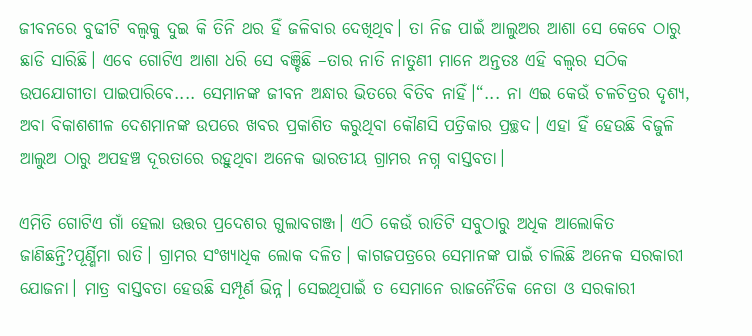ଜୀବନରେ ବୁଢୀଟି ବଲ୍ବକୁ ଦୁଇ କି ତିନି ଥର ହିଁ ଜଳିବାର ଦେଖିଥିବ। ତା ନିଜ ପାଇଁ ଆଲୁଅର ଆଶା ସେ କେବେ ଠାରୁ ଛାଡି ସାରିଛି। ଏବେ ଗୋଟିଏ ଆଶା ଧରି ସେ ବଞ୍ଚିଛି –ତାର ନାତି ନାତୁଣୀ ମାନେ ଅନ୍ତତଃ ଏହି ବଲ୍ବର ସଠିକ ଉପଯୋଗୀତା ପାଇପାରିବେ.... ସେମାନଙ୍କ ଜୀବନ ଅନ୍ଧାର ଭିତରେ ବିତିବ ନାହିଁ।“... ନା ଏଇ କେଉଁ ଚଳଚିତ୍ରର ଦୃଶ୍ୟ, ଅବା ବିକାଶଶୀଳ ଦେଶମାନଙ୍କ ଉପରେ ଖବର ପ୍ରକାଶିତ କରୁଥିବା କୌଣସି ପତ୍ରିକାର ପ୍ରଚ୍ଛଦ। ଏହା ହିଁ ହେଉଛି ବିଜୁଳି ଆଲୁଅ ଠାରୁ ଅପହଞ୍ଚ ଦୂରତାରେ ରହୁଥିବା ଅନେକ ଭାରତୀୟ ଗ୍ରାମର ନଗ୍ନ ବାସ୍ତବତା।

ଏମିତି ଗୋଟିଏ ଗାଁ ହେଲା ଉତ୍ତର ପ୍ରଦେଶର ଗୁଲାବଗଞ୍ଜ। ଏଠି କେଉଁ ରାତିଟି ସବୁଠାରୁ ଅଧିକ ଆଲୋକିତ ଜାଣିଛନ୍ତି?ପୂର୍ଣ୍ଣିମା ରାତି। ଗ୍ରାମର ସଂଖ୍ୟାଧିକ ଲୋକ ଦଳିତ। କାଗଜପତ୍ରରେ ସେମାନଙ୍କ ପାଇଁ ଚାଲିଛି ଅନେକ ସରକାରୀ ଯୋଜନା। ମାତ୍ର ବାସ୍ତବତା ହେଉଛି ସମ୍ପୂର୍ଣ ଭିନ୍ନ। ସେଇଥିପାଇଁ ତ ସେମାନେ ରାଜନୈତିକ ନେତା ଓ ସରକାରୀ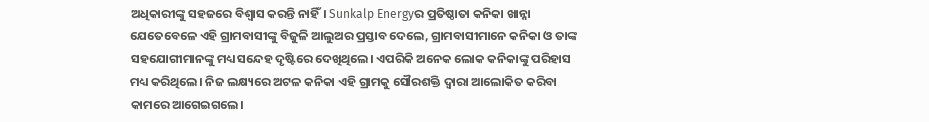ଅଧିକାରୀଙ୍କୁ ସହଜରେ ବିଶ୍ଵାସ କରନ୍ତି ନାହିଁ। Sunkalp Energyର ପ୍ରତିଷ୍ଠାତା କନିକା ଖାନ୍ନା ଯେତେବେଳେ ଏହି ଗ୍ରାମବାସୀଙ୍କୁ ବିଜୁଳି ଆଲୁଅର ପ୍ରସ୍ତାବ ଦେଲେ, ଗ୍ରାମବାସୀମାନେ କନିକା ଓ ତାଙ୍କ ସହଯୋଗୀମାନଙ୍କୁ ମଧ୍ୟ ସନ୍ଦେହ ଦୃଷ୍ଟିରେ ଦେଖିଥିଲେ। ଏପରିକି ଅନେକ ଲୋକ କନିକାଙ୍କୁ ପରିହାସ ମଧ୍ୟ କରିଥିଲେ। ନିଜ ଲକ୍ଷ୍ୟରେ ଅଟଳ କନିକା ଏହି ଗ୍ରାମକୁ ସୌରଶକ୍ତି ଦ୍ଵାରା ଆଲୋକିତ କରିବା କାମରେ ଆଗେଇଗଲେ।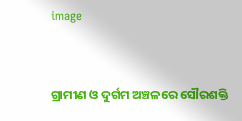image


ଗ୍ରାମୀଣ ଓ ଦୁର୍ଗମ ଅଞ୍ଚଳରେ ସୌରଶକ୍ତି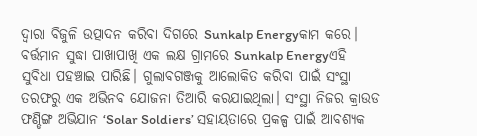ଦ୍ଵାରା ବିଜୁଳି ଉତ୍ପାଦନ କରିବା ଦିଗରେ Sunkalp Energyକାମ କରେ। ବର୍ତ୍ତମାନ ସୁଦ୍ଧା ପାଖାପାଖି ଏକ ଲକ୍ଷ ଗ୍ରାମରେ Sunkalp Energyଏହି ସୁବିଧା ପହଞ୍ଚାଇ ପାରିଛି। ଗୁଲାବଗଞ୍ଜକୁ ଆଲୋକିତ କରିବା ପାଇଁ ସଂସ୍ଥା ତରଫରୁ ଏକ ଅଭିନବ ଯୋଜନା ତିଆରି କରଯାଇଥିଲା। ସଂସ୍ଥା ନିଜର କ୍ରାଉଡ ଫଣ୍ଡିଙ୍ଗ ଅଭିଯାନ ‘Solar Soldiers’ ସହାୟତାରେ ପ୍ରକଳ୍ପ ପାଇଁ ଆବଶ୍ୟକ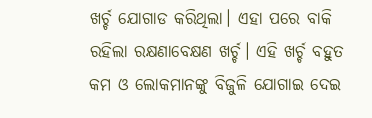ଖର୍ଚ୍ଚ ଯୋଗାଡ କରିଥିଲା। ଏହା ପରେ ବାକି ରହିଲା ରକ୍ଷଣାବେକ୍ଷଣ ଖର୍ଚ୍ଚ। ଏହି ଖର୍ଚ୍ଚ ବହୁତ କମ ଓ ଲୋକମାନଙ୍କୁ ବିଜୁଳି ଯୋଗାଇ ଦେଇ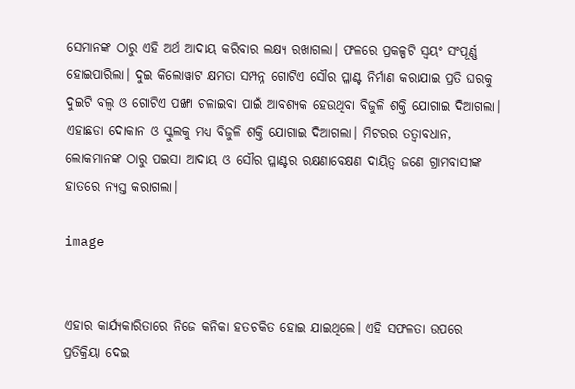ସେମାନଙ୍କ ଠାରୁ ଏହି ଅର୍ଥ ଆଦାୟ କରିବାର ଲକ୍ଷ୍ୟ ରଖାଗଲା। ଫଳରେ ପ୍ରକଳ୍ପଟି ସ୍ଵୟଂ ସଂପୂର୍ଣ୍ଣ ହୋଇପାରିଲା। ଦୁଇ କିଲୋୱାଟ କ୍ଷମତା ସମ୍ପନ୍ନ ଗୋଟିଏ ସୌର ପ୍ଳାଣ୍ଟ ନିର୍ମାଣ କରାଯାଇ ପ୍ରତି ଘରକୁ ଦୁଇଟି ବଲ୍ବ ଓ ଗୋଟିଏ ପଙ୍ଖା ଚଳାଇବା ପାଇଁ ଆବଶ୍ୟକ ହେଉଥିବା ବିଜୁଳି ଶକ୍ତି ଯୋଗାଇ ଦିଆଗଲା। ଏହାଛଡା ଦୋକାନ ଓ ସ୍କୁଲକୁ ମଧ୍ୟ ବିଜୁଳି ଶକ୍ତି ଯୋଗାଇ ଦିଆଗଲା। ମିଟରର ତତ୍ଵାବଧାନ, ଲୋକମାନଙ୍କ ଠାରୁ ପଇସା ଆଦାୟ ଓ ସୌର ପ୍ଳାଣ୍ଟର ରକ୍ଷଣାବେକ୍ଷଣ ଦାୟିତ୍ଵ ଜଣେ ଗ୍ରାମବାସୀଙ୍କ ହାତରେ ନ୍ୟସ୍ତ କରାଗଲା।

image


ଏହାର କାର୍ଯ୍ୟକାରିତାରେ ନିଜେ କନିକା ହତଚକିତ ହୋଇ ଯାଇଥିଲେ। ଏହି ସଫଳତା ଉପରେ ପ୍ରତିକ୍ରିୟା ଦେଇ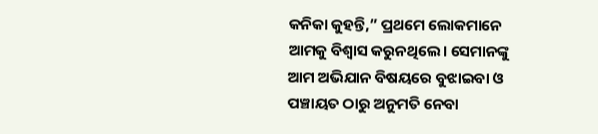କନିକା କୁହନ୍ତି,” ପ୍ରଥମେ ଲୋକମାନେ ଆମକୁ ବିଶ୍ଵାସ କରୁନଥିଲେ। ସେମାନଙ୍କୁ ଆମ ଅଭିଯାନ ବିଷୟରେ ବୁଝାଇବା ଓ ପଞ୍ଚାୟତ ଠାରୁ ଅନୁମତି ନେବା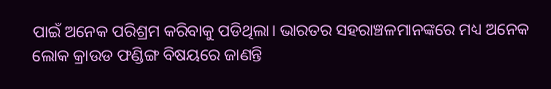ପାଇଁ ଅନେକ ପରିଶ୍ରମ କରିବାକୁ ପଡିଥିଲା। ଭାରତର ସହରାଞ୍ଚଳମାନଙ୍କରେ ମଧ୍ୟ ଅନେକ ଲୋକ କ୍ରାଉଡ ଫଣ୍ଡିଙ୍ଗ ବିଷୟରେ ଜାଣନ୍ତି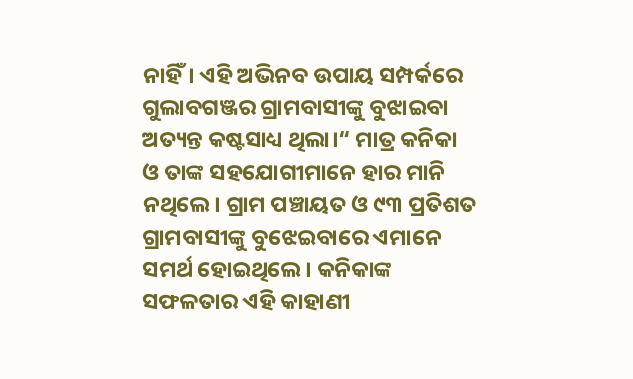ନାହିଁ। ଏହି ଅଭିନବ ଉପାୟ ସମ୍ପର୍କରେ ଗୁଲାବଗଞ୍ଜର ଗ୍ରାମବାସୀଙ୍କୁ ବୁଝାଇବା ଅତ୍ୟନ୍ତ କଷ୍ଟସାଧ୍ୟ ଥିଲା।“ ମାତ୍ର କନିକା ଓ ତାଙ୍କ ସହଯୋଗୀମାନେ ହାର ମାନି ନଥିଲେ। ଗ୍ରାମ ପଞ୍ଚାୟତ ଓ ୯୩ ପ୍ରତିଶତ ଗ୍ରାମବାସୀଙ୍କୁ ବୁଝେଇବାରେ ଏମାନେ ସମର୍ଥ ହୋଇଥିଲେ। କନିକାଙ୍କ ସଫଳତାର ଏହି କାହାଣୀ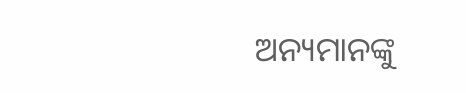ଅନ୍ୟମାନଙ୍କୁ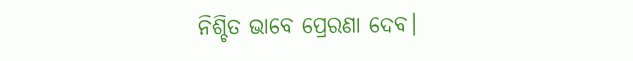ନିଶ୍ଚିତ ଭାବେ ପ୍ରେରଣା ଦେବ।